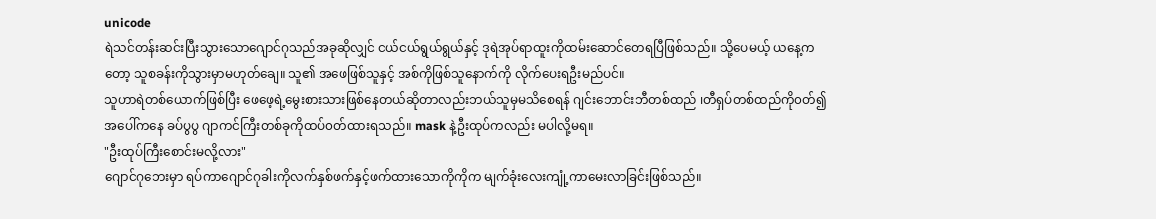unicode
ရဲသင်တန်းဆင်းပြီးသွားသောဂျောင်ဂုသည်အခုဆိုလျှင် ငယ်ငယ်ရွယ်ရွယ်နှင့် ဒုရဲအုပ်ရာထူးကိုထမ်းဆောင်တေရပြီဖြစ်သည်။ သို့ပေမယ့် ယနေ့ကတော့ သူစခန်းကိုသွားမှာမဟုတ်ချေ။ သူ၏ အဖေဖြစ်သူနှင့် အစ်ကိုဖြစ်သူနောက်ကို လိုက်ပေးရဦးမည်ပင်။
သူဟာရဲတစ်ယောက်ဖြစ်ပြီး ဖေဖေ့ရဲ့မွေးစားသားဖြစ်နေတယ်ဆိုတာလည်းဘယ်သူမှမသိစေရန် ဂျင်းဘောင်းဘီတစ်ထည် ၊တီရှပ်တစ်ထည်ကို၀တ်၍ အပေါ်ကနေ ခပ်ပွပွ ဂျာကင်ကြီးတစ်ခုကိုထပ်၀တ်ထားရသည်။ mask နဲ့ဦးထုပ်ကလည်း မပါလို့မရ။
"ဦးထုပ်ကြီးစောင်းမလို့လား"
ဂျောင်ဂုဘေးမှာ ရပ်ကာဂျောင်ဂုခါးကိုလက်နှစ်ဖက်နှင့်ဖက်ထားသောကိုကိုက မျက်ခုံးလေးကျုံ့ကာမေးလာခြင်းဖြစ်သည်။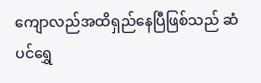ကျောလည်အထိရှည်နေပြီဖြစ်သည် ဆံပင်ရွှေ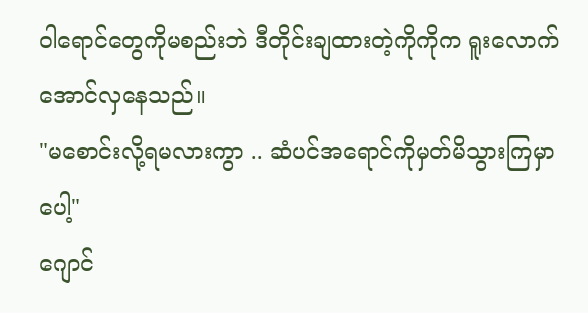ဝါရောင်တွေကိုမစည်းဘဲ ဒီတိုင်းချထားတဲ့ကိုကိုက ရူးလောက်အောင်လှနေသည်။
"မစောင်းလို့ရမလားကွာ .. ဆံပင်အရောင်ကိုမှတ်မိသွားကြမှာပေါ့"
ဂျောင်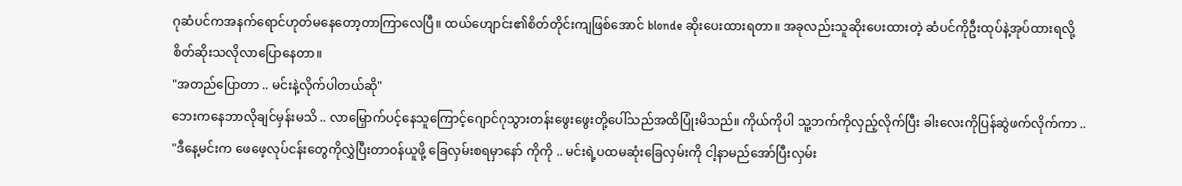ဂုဆံပင်ကအနက်ရောင်ဟုတ်မနေတော့တာကြာလေပြီ။ ထယ်ဟျောင်း၏စိတ်တိုင်းကျဖြစ်အောင် blonde ဆိုးပေးထားရတာ။ အခုလည်းသူဆိုးပေးထားတဲ့ ဆံပင်ကိုဦးထုပ်နဲ့အုပ်ထားရလို့ စိတ်ဆိုးသလိုလာပြောနေတာ။
"အတည်ပြောတာ .. မင်းနဲ့လိုက်ပါတယ်ဆို"
ဘေးကနေဘာလိုချင်မှန်းမသိ .. လာမြှောက်ပင့်နေသူကြောင့်ဂျောင်ဂုသွားတန်းဖွေးဖွေးတို့ပေါ်သည်အထိပြုံးမိသည်။ ကိုယ်ကိုပါ သူ့ဘက်ကိုလှည့်လိုက်ပြီး ခါးလေးကိုပြန်ဆွဲဖက်လိုက်ကာ ..
"ဒီနေ့မင်းက ဖေဖေ့လုပ်ငန်းတွေကိုလွှဲပြီးတာ၀န်ယူဖို့ ခြေလှမ်းစရမှာနော် ကိုကို .. မင်းရဲ့ပထမဆုံးခြေလှမ်းကို ငါ့နာမည်အော်ပြီးလှမ်း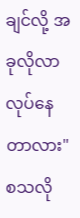ချင်လို့ အခုလိုလာလုပ်နေတာလား"
စသလို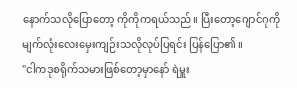နောက်သလိုပြောတော့ ကိုကိုကရယ်သည်။ ပြီးတော့ဂျောင်ဂုကို မျက်လုံးလေးမှေးကျဉ်းသလိုလုပ်ပြရင်း ပြန်ပြော၏ ။
"ငါကဒုစရိုက်သမားဖြစ်တော့မှာနော် ရဲမှူး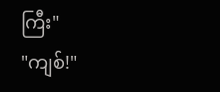ကြီး"
"ကျစ်!"